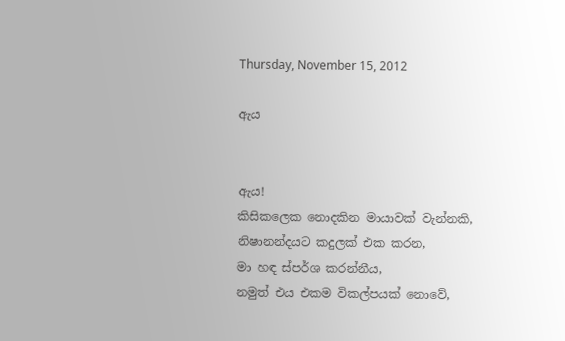Thursday, November 15, 2012

ඇය


ඇය!
කිසිකලෙක නොදකින මායාවක් වැන්නකි,
නිෂානන්දයට කදුලක් එක කරන,
මා හඳ ස්පර්ශ කරන්නීය,
නමුත් එය එකම විකල්පයක් නොවේ,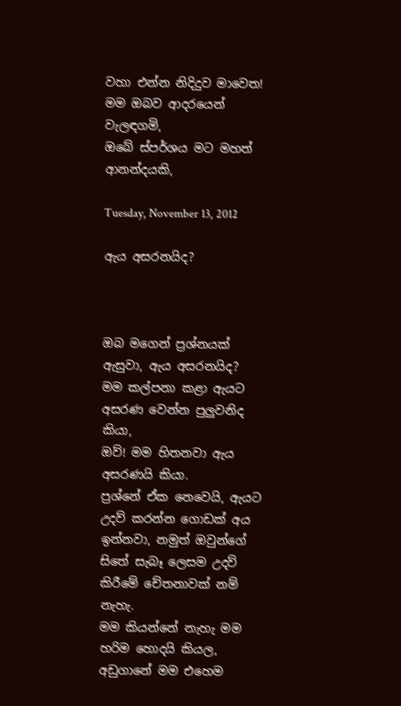වහා එන්න නිදිදුව මාවෙත!
මම ඔබව ආදරයෙන් වැලඳගමි,
ඔබේ ස්පර්ශය මට මහත් ආනන්දයකි,

Tuesday, November 13, 2012

ඇය අසරනයිද?



ඔබ මගෙන් ප්‍රශ්නයක්  ඇසුවා, ඇය අසරනයිද?
මම කල්පනා කළා ඇයට අසරණ වෙන්න පුලුවනිද කියා,
ඔව්! මම හිතනවා ඇය අසරණයි කියා.
ප්‍රශ්නේ ඒක නෙවෙයි, ඇයට උදව් කරන්න ගොඩක් අය ඉන්නවා, නමුත් ඔවුන්ගේ සිතේ සැබෑ ලෙසම උදව් කිරීමේ චේතනාවක් නම් නැහැ.
මම කියන්නේ නැහැ මම හරිම හොදයි කියල, අඩුගානේ මම එහෙම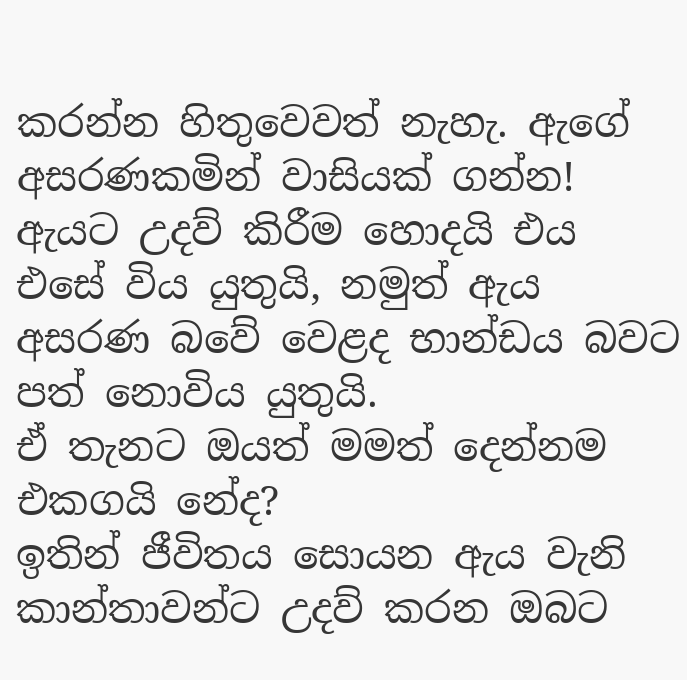කරන්න හිතුවෙවත් නැහැ. ඇගේ අසරණකමින් වාසියක් ගන්න! ඇයට උදව් කිරීම හොදයි එය එසේ විය යුතුයි, නමුත් ඇය අසරණ බවේ වෙළද භාන්ඩය බවට පත් නොවිය යුතුයි.
ඒ තැනට ඔයත් මමත් දෙන්නම එකගයි නේද?
ඉතින් ජීවිතය සොයන ඇය වැනි කාන්තාවන්ට උදව් කරන ඔබට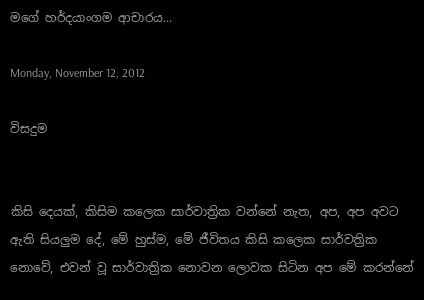මගේ හර්දයාංගම ආචාරය...

Monday, November 12, 2012

විසදුම


කිසි දෙයක්, කිසිම කලෙක සාර්වාත්‍රික වන්නේ නැත, අප, අප අවට ඇති සියලුම දේ, මේ හුස්ම, මේ ජීවිතය කිසි කලෙක සාර්වත්‍රික නොවේ, එවන් වූ සාර්වාත්‍රික නොවන ලොවක සිටින අප මේ කරන්නේ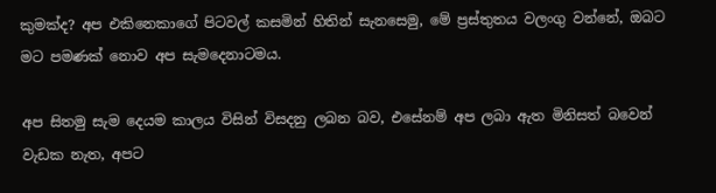කුමක්ද? අප එකිනෙකාගේ පිටවල් කසමින් හිතින් සැනසෙමු, මේ ප්‍රස්තුතය වලංගු වන්නේ, ඔබට මට පමණක් නොව අප සැමදෙනාටමය.

අප සිතමු සැම දෙයම කාලය විසින් විසදනු ලබන බව, එසේනම් අප ලබා ඇත මිනිසත් බවෙන් වැඩක නැත, අපට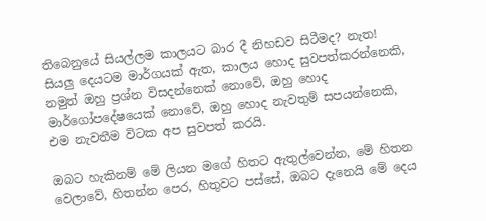තිබෙනුයේ සියල්ලම කාලයට බාර දී නිහඩව සිටීමද? නැත! සියලු දෙයටම මාර්ගයක් ඇත, කාලය හොද සුවපත්කරන්නෙකි, නමුත් ඔහු ප්‍රශ්න විසදන්නෙක් නොවේ, ඔහු හොද මාර්ගෝපදේෂයෙක් නොවේ, ඔහු හොද නැවතුම් සපයන්නෙකි, එම නැවතීම විටක අප සුවපත් කරයි.

ඔබට හැකිනම් මේ ලියන මගේ හිතට ඇතුල්වෙන්න, මේ හිතන වෙලාවේ, හිතන්න පෙර, හිතුවට පස්සේ, ඔබට දැනෙයි මේ දෙය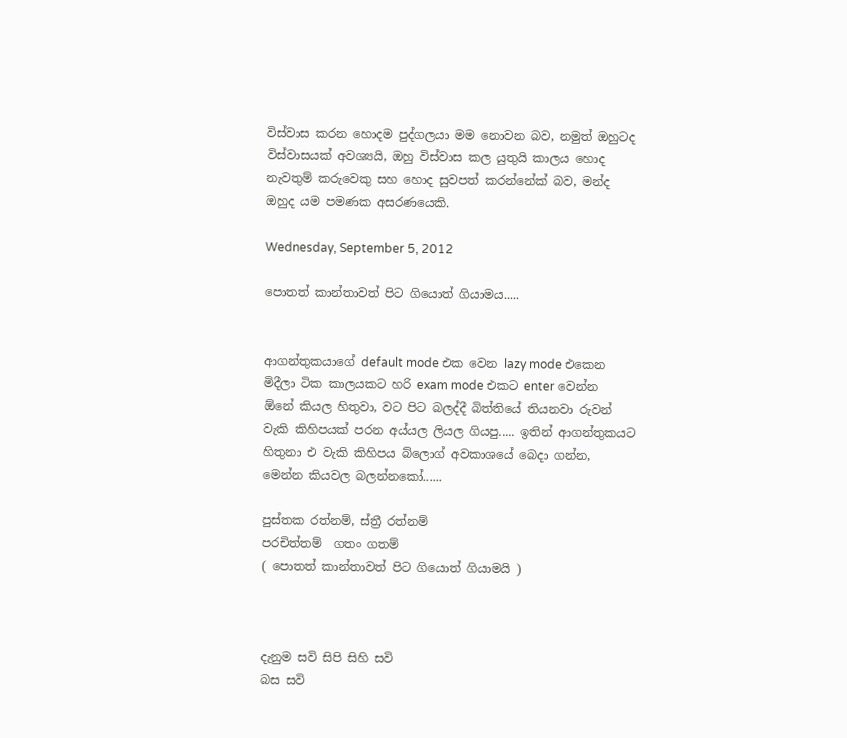විස්වාස කරන හොදම පුද්ගලයා මම නොවන බව, නමුත් ඔහුටද විස්වාසයක් අවශ්‍යයි, ඔහු විස්වාස කල යුතුයි කාලය හොද නැවතුම් කරුවෙකු සහ හොද සුවපත් කරන්නේක් බව, මන්ද ඔහුද යම පමණක අසරණයෙකි.

Wednesday, September 5, 2012

පොතත් කාන්තාවත් පිට ගියොත් ගියාමය.....


ආගන්තුකයාගේ default mode එක වෙන lazy mode එකෙන මිදීලා ටික කාලයකට හරි exam mode එකට enter වෙන්න ඕනේ කියල හිතුවා, වට පිට බලද්දී බිත්තියේ තියනවා රුවන් වැකි කිහිපයක් පරන අය්යල ලියල ගියපු..... ඉතින් ආගන්තුකයට හිතුනා එ වැකි කිහිපය බ්ලොග් අවකාශයේ බෙදා ගන්න, මෙන්න කියවල බලන්නකෝ......

පුස්තක රත්නම්, ස්ත්‍රී රත්නම්
පරචිත්තම්  ගතං ගතම්
( පොතත් කාන්තාවත් පිට ගියොත් ගියාමයි )



දැනුම සවි සිපි සිහි සවි
බස සවි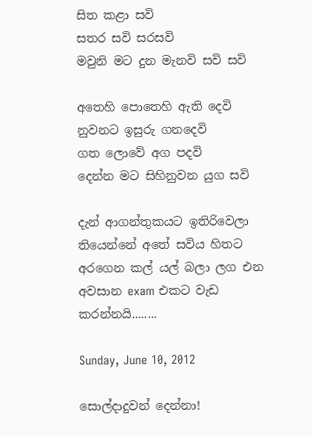සිත කළා සවි
සතර සවි සරසවි
මවුනි මට දුන මැනවි සවි සවි

අතෙහි පොතෙහි ඇති දෙවි
නුවනට ඉසුරු ගනදෙවි
ගත ලොවේ අග පදවි
දෙන්න මට සිහිනුවන යුග සවි

දැන් ආගන්තුකයට ඉතිරිවෙලා තියෙන්නේ අතේ සවිය හිතට අරගෙන කල් යල් බලා ලග එන අවසාන exam එකට වැඩ කරන්නයි........

Sunday, June 10, 2012

සොල්දාදුවන් දෙන්නා!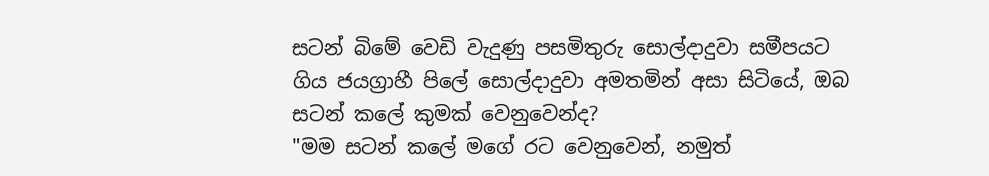සටන් බිමේ වෙඩි වැදුණු පසමිතුරු සොල්දාදුවා සමීපයට ගිය ජයග්‍රාහී පිලේ සොල්දාදුවා අමතමින් අසා සිටියේ, ඔබ සටන් කලේ කුමක් වෙනුවෙන්ද?
"මම සටන් කලේ මගේ රට වෙනුවෙන්, නමුත්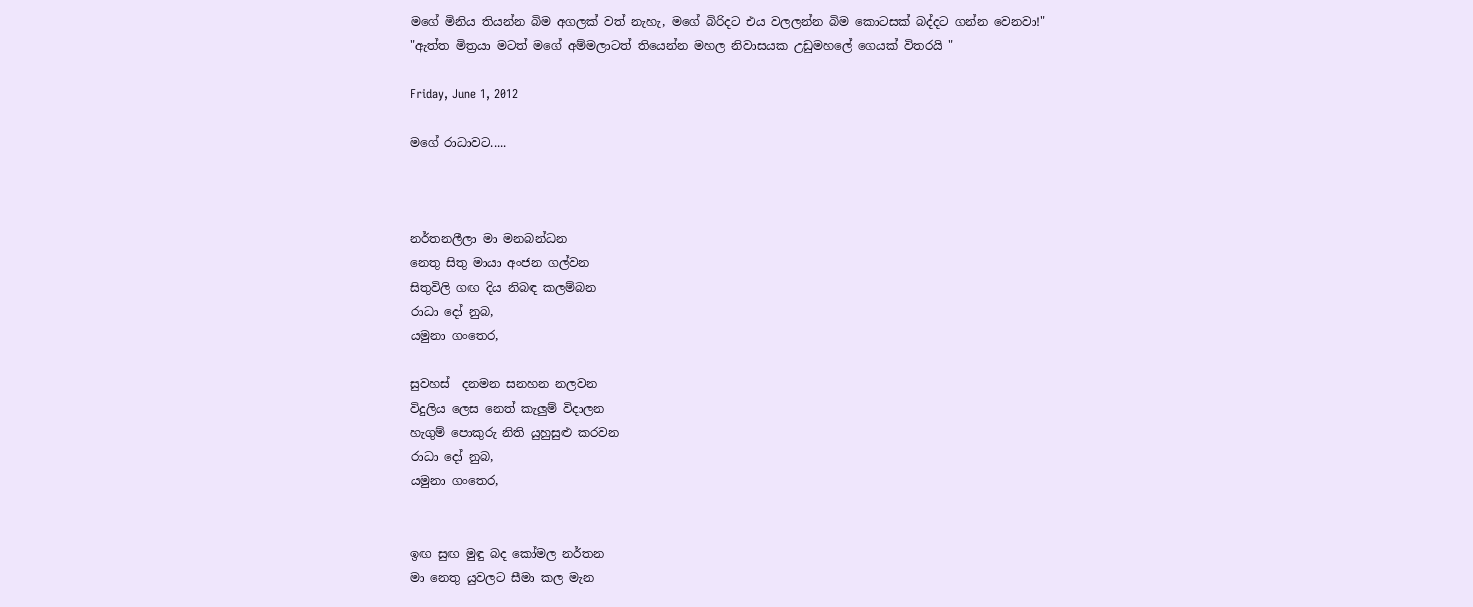මගේ මිනිය තියන්න බිම අගලක් වත් නැහැ, මගේ බිරිදට එය වලලන්න බිම කොටසක් බද්දට ගන්න වෙනවා!"
"ඇත්ත මිත්‍රයා මටත් මගේ අම්මලාටත් තියෙන්න මහල නිවාසයක උඩුමහලේ ගෙයක් විතරයි "

Friday, June 1, 2012

මගේ රාධාවට.....



නර්තනලීලා මා මනබන්ධන
නෙතු සිතු මායා අංජන ගල්වන
සිතුවිලි ගඟ දිය නිබඳ කලම්බන
රාධා දෝ නුබ,
යමුනා ගංතෙර,

සුවහස්  දනමන සනහන නලවන
විදුලිය ලෙස නෙත් කැලුම් විදාලන
හැගුම් පොකුරු නිති යුහුසුළු කරවන
රාධා දෝ නුබ,
යමුනා ගංතෙර,


ඉඟ සුඟ මුඳු බද කෝමල නර්තන
මා නෙතු යුවලට සීමා කල මැන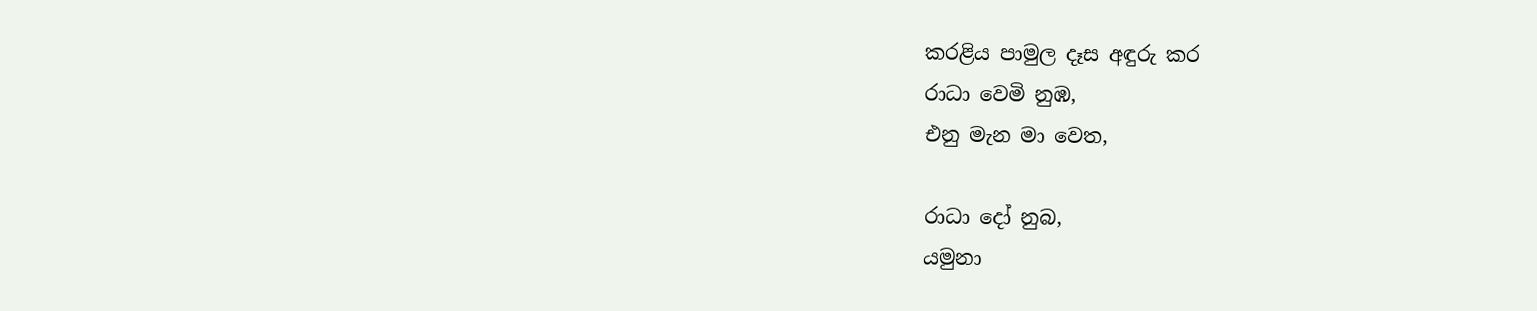කරළිය පාමුල දෑස අඳුරු කර
රාධා වෙමි නුඹ,
එනු මැන මා වෙත,

රාධා දෝ නුබ,
යමුනා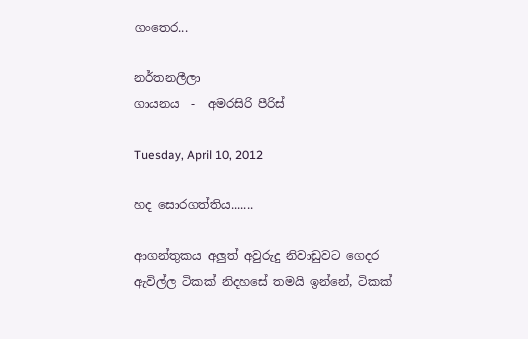ගංතෙර...

නර්තනලීලා
ගායනය  -  අමරසිරි පීරිස්

Tuesday, April 10, 2012

හද සොරගත්තිය.......

ආගන්තුකය අලුත් අවුරුදු නිවාඩුවට ගෙදර ඇවිල්ල ටිකක් නිදහසේ තමයි ඉන්නේ, ටිකක්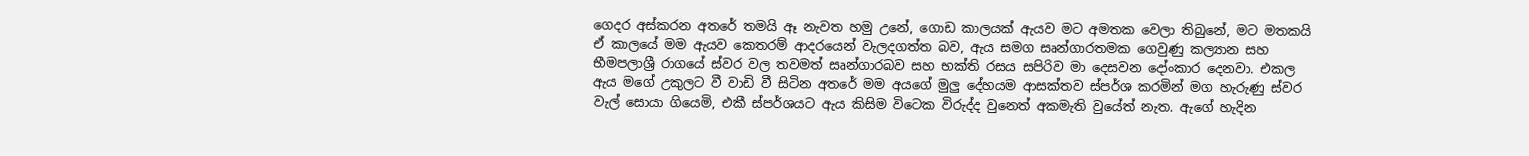ගෙදර අස්කරන අතරේ තමයි ඈ නැවත හමු උනේ, ගොඩ කාලයක් ඇයව මට අමතක වෙලා තිබුනේ, මට මතකයි ඒ කාලයේ මම ඇයව කෙතරම් ආදරයෙන් වැලදගත්ත බව, ඇය සමග සෘන්ගාරතමක ගෙවුණු කල්‍යාන සහ භීමපලාශ්‍රී රාගයේ ස්වර වල තවමත් සෘන්ගාරබව සහ භක්ති රසය සපිරිව මා දෙසවන දෝංකාර දෙනවා. එකල ඇය මගේ උකුලට වී වාඩි වී සිටින අතරේ මම අයගේ මුලු දේහයම ආසක්තව ස්පර්ශ කරමින් මග හැරුණු ස්වර වැල් සොයා ගියෙමි, එකී ස්පර්ශයට ඇය කිසිම විටෙක විරුද්ද වුනෙත් අකමැති වුයේත් නැත. ඇගේ හැදින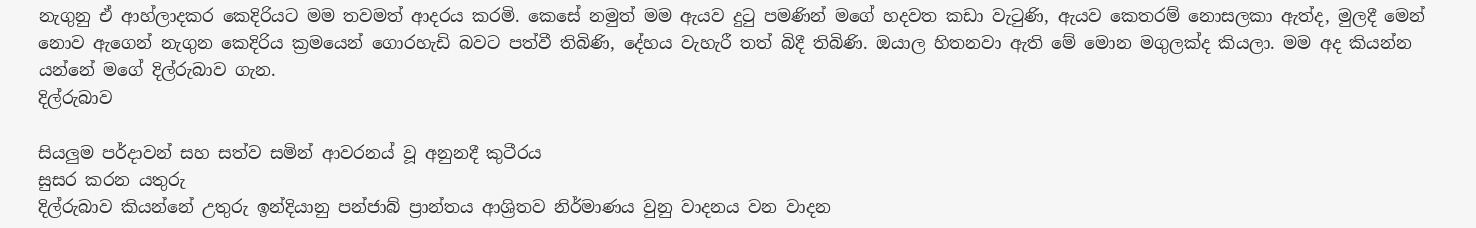නැගුනු ඒ ආහ්ලාදකර කෙදිරියට මම තවමත් ආදරය කරමි. කෙසේ නමුත් මම ඇයව දුටු පමණින් මගේ හදවත කඩා වැටුණි, ඇයව කෙතරම් නොසලකා ඇත්ද, මුලදී මෙන් නොව ඇගෙන් නැගුන කෙදිරිය ක්‍රමයෙන් ගොරහැඩි බවට පත්වී තිබිණි, දේහය වැහැරී තත් බිදී තිබිණි. ඔයාල හිතනවා ඇති මේ මොන මගුලක්ද කියලා. මම අද කියන්න යන්නේ මගේ දිල්රුබාව ගැන.
දිල්රුබාව

සියලුම පර්දාවන් සහ සත්ව සමින් ආවරනය් වූ අනුනදී කුටීරය
සුසර කරන යතුරු
දිල්රුබාව කියන්නේ උතුරු ඉන්දියානු පන්ජාබ් ප්‍රාන්තය ආශ්‍රිතව නිර්මාණය වුනු වාදනය වන වාදන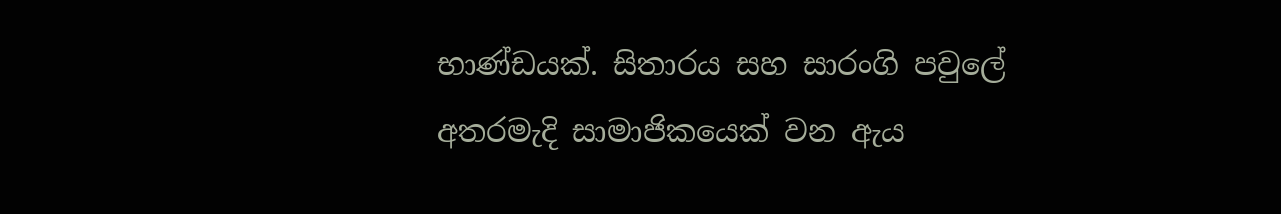භාණ්ඩයක්. සිතාරය සහ සාරංගි පවුලේ අතරමැදි සාමාජිකයෙක් වන ඇය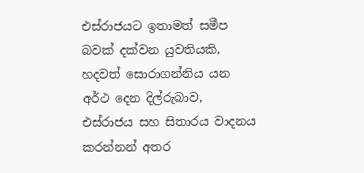එස්රාජයට ඉතාමත් සමීප බවක් දක්වන යුවතියකි, හදවත් සොරාගන්නිය යන අර්ථ දෙන දිල්රුබාව, එස්රාජය සහ සිතාරය වාදනය කරන්නන් අතර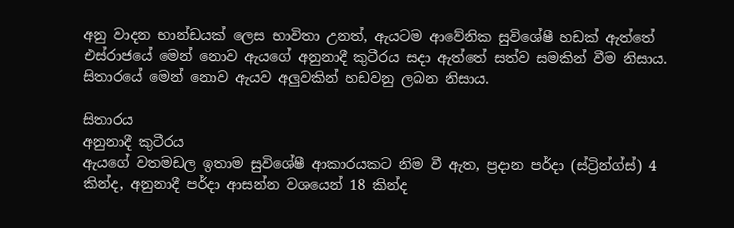අනු වාදන භාන්ඩයක් ලෙස භාවිතා උනත්, ඇයටම ආවේනික සුවිශේෂී හඩක් ඇත්තේ එස්රාජයේ මෙන් නොව ඇයගේ අනුනාදී කුටීරය සදා ඇත්තේ සත්ව සමකින් වීම නිසාය. සිතාරයේ මෙන් නොව ඇයව අලුවකින් හඩවනු ලබන නිසාය.

සිතාරය
අනුනාදී කුටීරය
ඇයගේ වතමඩල ඉතාම සුවිශේෂී ආකාරයකට නිම වී ඇත, ප්‍රදාන පර්දා (ස්ට්‍රින්ග්ස්) 4 කින්ද, අනුනාදී පර්දා ආසන්න වශයෙන් 18 කින්ද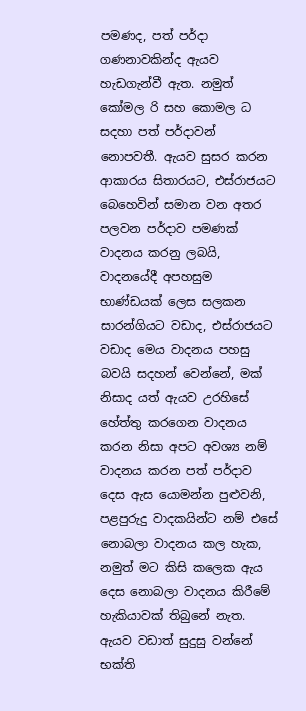පමණද, පත් පර්දා ගණනාවකින්ද ඇයව හැඩගැන්වී ඇත. නමුත් කෝමල රි සහ කොමල ධ සදහා පත් පර්දාවන් නොපවතී. ඇයව සුසර කරන ආකාරය සිතාරයට, එස්රාජයට බෙහෙවින් සමාන වන අතර පලවන පර්දාව පමණක් වාදනය කරනු ලබයි, වාදනයේදී අපහසුම භාණ්ඩයක් ලෙස සලකන සාරන්ගියට වඩාද, එස්රාජයට වඩාද මෙය වාදනය පහසු බවයි සදහන් වෙන්නේ, මක් නිසාද යත් ඇයව උරහිසේ හේත්තු කරගෙන වාදනය කරන නිසා අපට අවශ්‍ය නම් වාදනය කරන පත් පර්දාව දෙස ඇස යොමන්න පුළුවනි, පළපුරුදු වාදකයින්ට නම් එසේ නොබලා වාදනය කල හැක, නමුත් මට කිසි කලෙක ඇය දෙස නොබලා වාදනය කිරීමේ හැකියාවක් තිබුනේ නැත. ඇයව වඩාත් සුදුසු වන්නේ භක්ති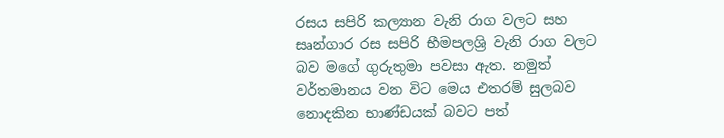රසය සපිරි කල්‍යාන වැනි රාග වලට සහ  සෘන්ගාර රස සපිරි භීමපලශ්‍රි වැනි රාග වලට බව මගේ ගුරුතුමා පවසා ඇත. නමුත් වර්තමානය වන විට මෙය එතරම් සුලබව නොදකින භාණ්ඩයක් බවට පත්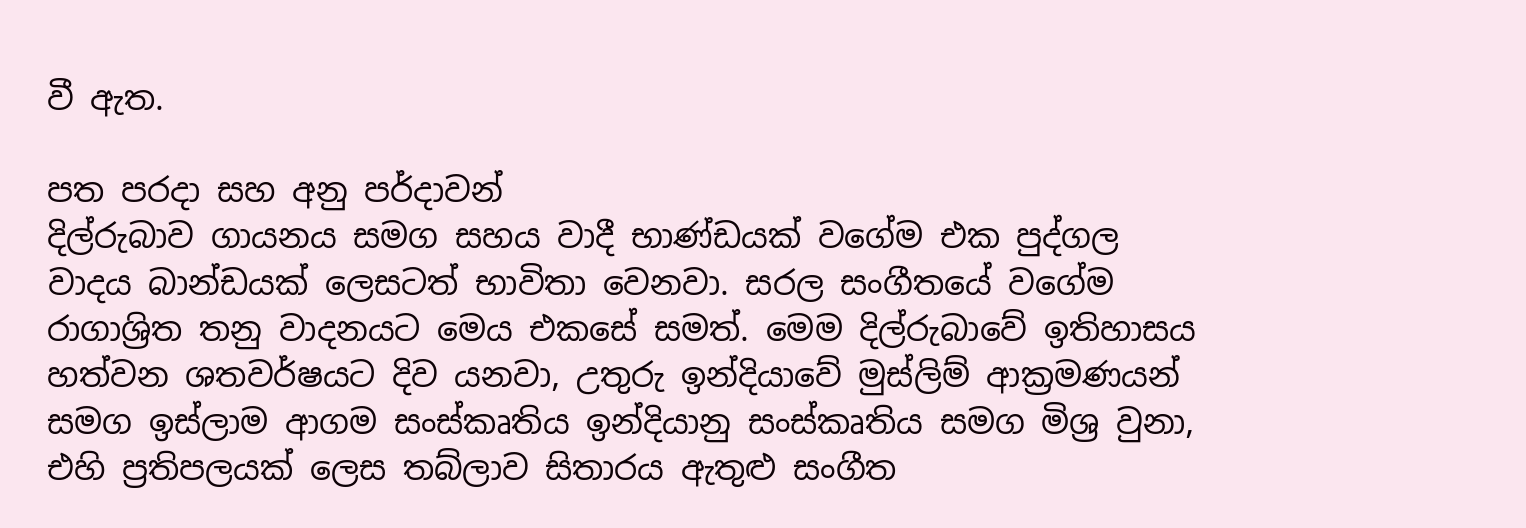වී ඇත.

පත පරදා සහ අනු පර්දාවන්
දිල්රුබාව ගායනය සමග සහය වාදී භාණ්ඩයක් වගේම එක පුද්ගල වාදය බාන්ඩයක් ලෙසටත් භාවිතා වෙනවා. සරල සංගීතයේ වගේම රාගාශ්‍රිත තනු වාදනයට මෙය එකසේ සමත්. මෙම දිල්රුබාවේ ඉතිහාසය හත්වන ශතවර්ෂයට දිව යනවා, උතුරු ඉන්දියාවේ මුස්ලිම් ආක්‍රමණයන් සමග ඉස්ලාම ආගම සංස්කෘතිය ඉන්දියානු සංස්කෘතිය සමග මිශ්‍ර වුනා, එහි ප්‍රතිපලයක් ලෙස තබ්ලාව සිතාරය ඇතුළු සංගීත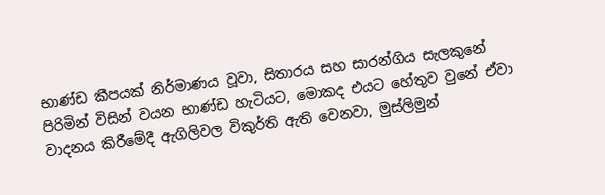භාණ්ඩ කීපයක් නිර්මාණය වූවා, සිතාරය සහ සාරන්ගිය සැලකුනේ පිරිමින් විසින් වයන භාණ්ඩ හැටියට, මොකද එයට හේතුව වුනේ ඒවා වාදනය කිරීමේදී ඇගිලිවල විකුර්ති ඇති වෙනවා, මුස්ලිමුන්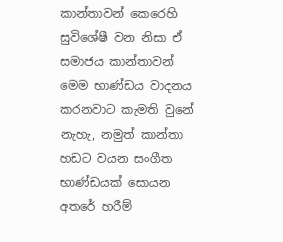කාන්තාවන් කෙරෙහි සුවිශේෂී වන නිසා ඒ සමාජය කාන්තාවන් මෙම භාණ්ඩය වාදනය කරනවාට කැමති වුනේ නැහැ, නමුත් කාන්තා හඩට වයන සංගීත භාණ්ඩයක් සොයන අතරේ හරීම්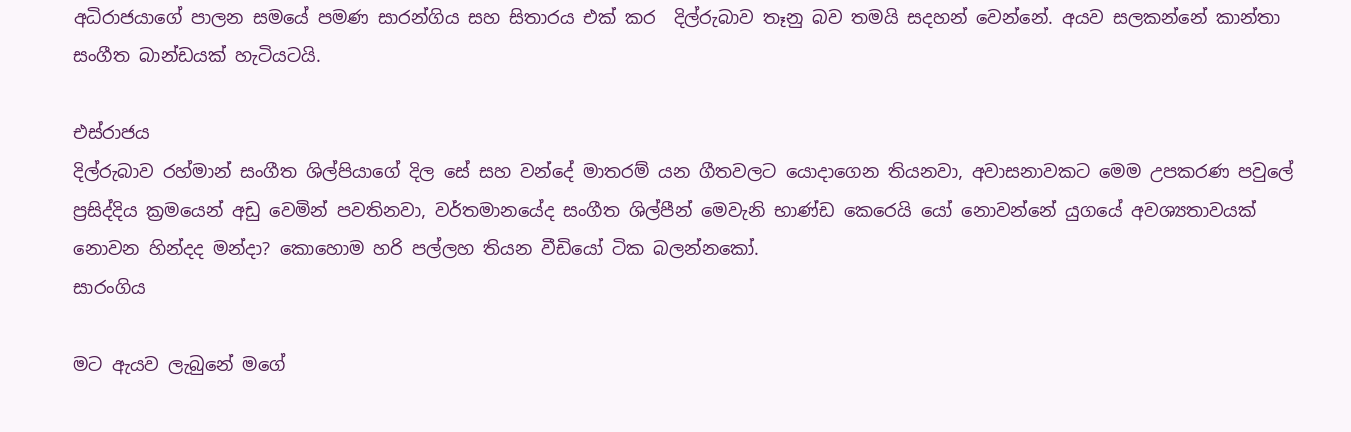අධිරාජයාගේ පාලන සමයේ පමණ සාරන්ගිය සහ සිතාරය එක් කර  දිල්රුබාව තෑනු බව තමයි සදහන් වෙන්නේ. අයව සලකන්නේ කාන්තා සංගීත බාන්ඩයක් හැටියටයි.

එස්රාජය
දිල්රුබාව රහ්මාන් සංගීත ශිල්පියාගේ දිල සේ සහ වන්දේ මාතරම් යන ගීතවලට යොදාගෙන තියනවා, අවාසනාවකට මෙම උපකරණ පවුලේ ප්‍රසිද්දිය ක්‍රමයෙන් අඩු වෙමින් පවතිනවා, වර්තමානයේද සංගීත ශිල්පීන් මෙවැනි භාණ්ඩ කෙරෙයි යෝ නොවන්නේ යුගයේ අවශ්‍යතාවයක් නොවන හින්දද මන්දා? කොහොම හරි පල්ලහ තියන වීඩියෝ ටික බලන්නකෝ.
සාරංගිය

මට ඇයව ලැබුනේ මගේ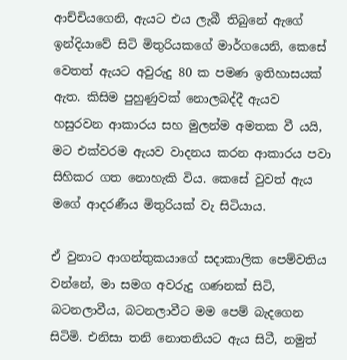ආච්චියගෙනි, ඇයට එය ලැබී තිබුනේ ඇගේ ඉන්දියාවේ සිටි මිතුරියකගේ මාර්ගයෙනි, කෙසේ වෙතත් ඇයට අවුරුදු 80 ක පමණ ඉතිහාසයක් ඇත. කිසිම පුහුණුවක් නොලබද්දී ඇයව හසුරවන ආකාරය සහ මුලන්ම අමතක වී යයි, මට එක්වරම ඇයව වාදනය කරන ආකාරය පවා සිහිකර ගත නොහැකි විය. කෙසේ වුවත් ඇය මගේ ආදරණීය මිතුරියක්‌ වැ සිටියාය.

ඒ වුනාට ආගන්තුකයාගේ සදාකාලික පෙම්වතිය වන්නේ, මා සමග අවරුදු ගණනක් සිටි, බටනලාවීය, බටනලාවීට මම පෙම් බැදගෙන සිටිමි. එනිසා තනි නොතනියට ඇය සිටී, නමුත්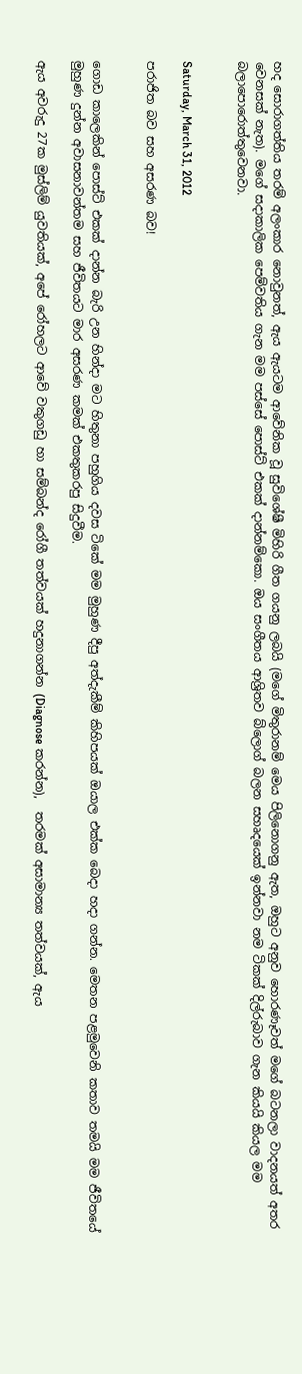හද සොරාගත්තිය තරම් අලංකාර නොවුනත්, ඇය ඇයටම ආවේනික වූ සුවිශේෂී මිහිරි ගීත ගයනු ලබයි (මගේ මිතුරානම් මෙය පිලිනොගනු ඇත, ඔහුට අනුව හොරණෑවත් මගේ බටනලා වාදනයත් අතර වෙනසක් නැත). මගේ සදාකාලික පෙම්වතිය ගැන මම පස්සේ පොස්ට් එකක් දාන්නම්කො. ඔය සංගීතය ආශ්‍රිතව බ්ලොග් බලන සහෘදයෙක් ඉන්නවා නම ටිකක් දිල්රුබාව ගැන කියයි කියල මම බලාපොරොත්තුවෙනවා.


Saturday, March 31, 2012

පරාජිත බව සහ අසරණ බව!


ගොඩ කාලෙකින් පොස්ට් එකක් දාන්න බැරි උන හින්දා මට හිතුනා පහුගිය දවස ටිකේ මම මුහුණ දීපු අත්දැකීම් කිහිපයක් ඔයාල එක්ක බෙදා හදා ගන්න. මෙතන පළමුවෙනි කතාව තමයි මම ජීවිතයේ මුහුණ දුන්න අවාසනාවන්තම සහ ජීවිතයට මාර අසරණ කමක් එකතුකරපු සිදුවීම.

ඇය අවරුදු 27ක මුස්ලිම් යුවතියක්, අපේ රෝහලට ආවේ වකුගඩු හා සම්බන්ද රෝගී තත්වයක් හදුනාගන්න (Diagnose කරන්න),  තරමක් අසාමාන්‍ය තත්වයක්, ඇය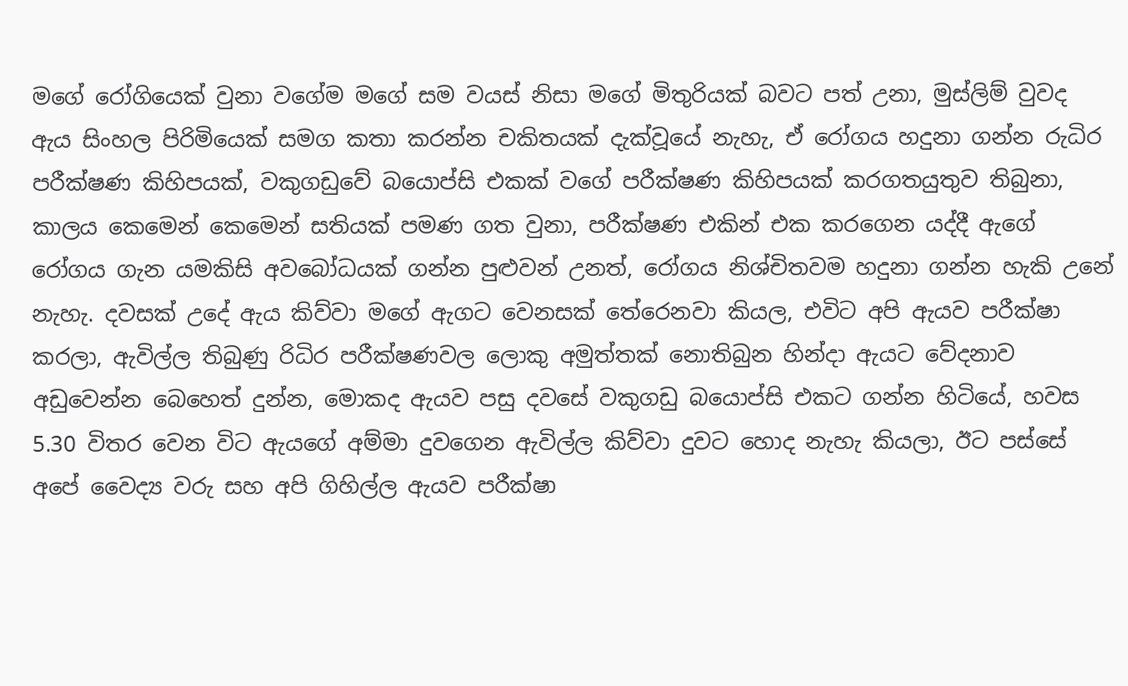මගේ රෝගියෙක් වුනා වගේම මගේ සම වයස් නිසා මගේ මිතුරියක්‌ බවට පත් උනා, මුස්ලිම් වුවද ඇය සිංහල පිරිමියෙක් සමග කතා කරන්න චකිතයක් දැක්වූයේ නැහැ, ඒ රෝගය හදුනා ගන්න රුධිර පරීක්ෂණ කිහිපයක්, වකුගඩුවේ බයොප්සි එකක් වගේ පරීක්ෂණ කිහිපයක් කරගතයුතුව තිබුනා, කාලය කෙමෙන් කෙමෙන් සතියක් පමණ ගත වුනා, පරීක්ෂණ එකින් එක කරගෙන යද්දී ඇගේ රෝගය ගැන යමකිසි අවබෝධයක් ගන්න පුළුවන් උනත්, රෝගය නිශ්චිතවම හදුනා ගන්න හැකි උනේ නැහැ. දවසක් උදේ ඇය කිව්වා මගේ ඇගට වෙනසක් තේරෙනවා කියල, එවිට අපි ඇයව පරීක්ෂා කරලා, ඇවිල්ල තිබුණු රිධිර පරීක්ෂණවල ලොකු අමුත්තක් නොතිබුන හින්දා ඇයට වේදනාව අඩුවෙන්න බෙහෙත් දුන්න, මොකද ඇයව පසු දවසේ වකුගඩු බයොප්සි එකට ගන්න හිටියේ, හවස 5.30 විතර වෙන විට ඇයගේ අම්මා දුවගෙන ඇවිල්ල කිව්වා දුවට හොද නැහැ කියලා, ඊට පස්සේ අපේ වෛද්‍ය වරු සහ අපි ගිහිල්ල ඇයව පරීක්ෂා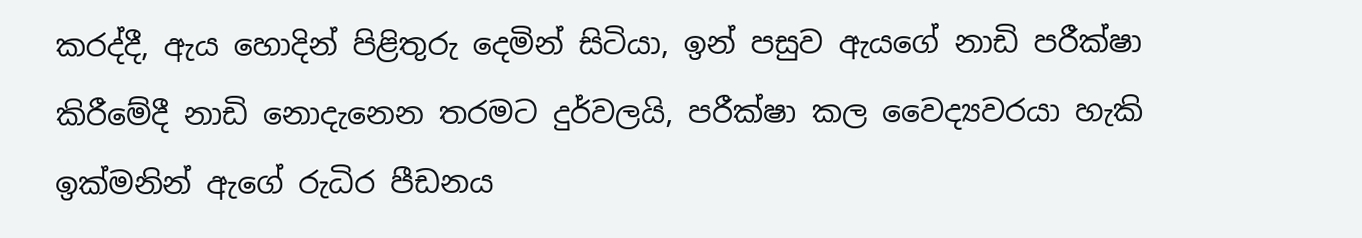කරද්දී, ඇය හොදින් පිළිතුරු දෙමින් සිටියා, ඉන් පසුව ඇයගේ නාඩි පරීක්ෂා කිරීමේදී නාඩි නොදැනෙන තරමට දුර්වලයි, පරීක්ෂා කල වෛද්‍යවරයා හැකි ඉක්මනින් ඇගේ රුධිර පීඩනය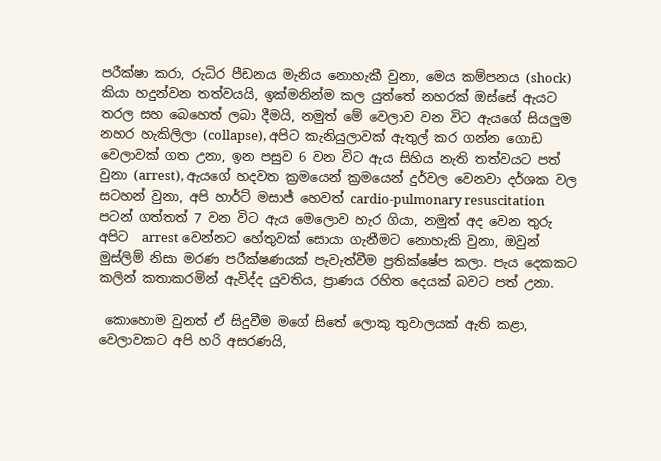පරීක්ෂා කරා, රුධිර පීඩනය මැනිය නොහැකී වුනා, මෙය කම්පනය (shock) කියා හදුන්වන තත්වයයි, ඉක්මනින්ම කල යුත්තේ නහරක් ඔස්සේ ඇයට තරල සහ බෙහෙත් ලබා දීමයි, නමුත් මේ වෙලාව වන විට ඇයගේ සියලුම නහර හැකිලිලා (collapse), අපිට කැනියුලාවක් ඇතුල් කර ගන්න ගොඩ වෙලාවක් ගත උනා, ඉන පසුව 6 වන විට ඇය සිහිය නැති තත්වයට පත් වුනා (arrest), ඇයගේ හදවත ක්‍රමයෙන් ක්‍රමයෙන් දුර්වල වෙනවා දර්ශක වල සටහන් වුනා, අපි හාර්ට් මසාජ් හෙවත් cardio-pulmonary resuscitation පටන් ගත්තත් 7 වන විට ඇය මෙලොව හැර ගියා, නමුත් අද වෙන තුරු අපිට  arrest වෙන්නට හේතුවක් සොයා ගැනීමට නොහැකි වුනා, ඔවුන් මුස්ලිම් නිසා මරණ පරීක්ෂණයක් පැවැත්වීම ප්‍රතික්ෂේප කලා. පැය දෙකකට කලින් කතාකරමින් ඇවිද්ද යුවතිය, ප්‍රාණය රහිත දෙයක් බවට පත් උනා.

 කොහොම වුනත් ඒ සිදුවීම මගේ සිතේ ලොකු තුවාලයක් ඇති කළා, වෙලාවකට අපි හරි අසරණයි,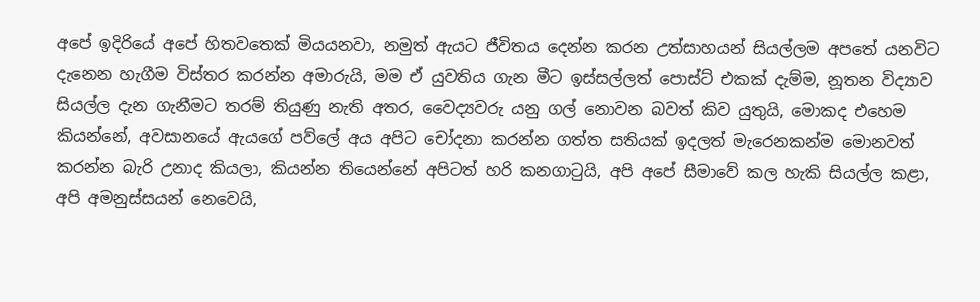අපේ ඉදිරියේ අපේ හිතවතෙක් මියයනවා, නමුත් ඇයට ජීවිතය දෙන්න කරන උත්සාහයන් සියල්ලම අපතේ යනවිට දැනෙන හැගීම විස්තර කරන්න අමාරුයි, මම ඒ යුවතිය ගැන මීට ඉස්සල්ලත් පොස්ට් එකක් දැම්ම, නූතන විද්‍යාව සියල්ල දැන ගැනීමට තරම් තියුණු නැති අතර, වෛද්‍යවරු යනු ගල් නොවන බවත් කිව යුතුයි, මොකද එහෙම කියන්නේ, අවසානයේ ඇයගේ පව්ලේ අය අපිට චෝදනා කරන්න ගත්ත සතියක් ඉදලත් මැරෙනකන්ම මොනවත් කරන්න බැරි උනාද කියලා, කියන්න තියෙන්නේ අපිටත් හරි කනගාටුයි, අපි අපේ සීමාවේ කල හැකි සියල්ල කළා, අපි අමනුස්සයන් නෙවෙයි,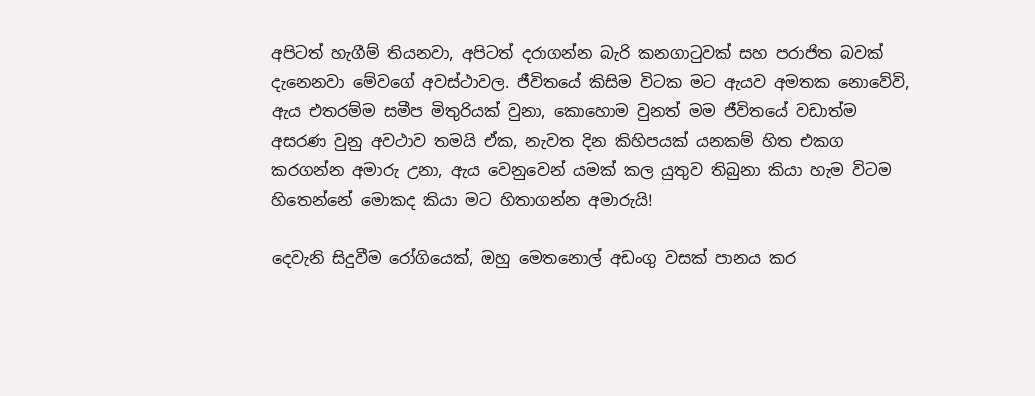අපිටත් හැගීම් තියනවා, අපිටත් දරාගන්න බැරි කනගාටුවක් සහ පරාජිත බවක් දැනෙනවා මේවගේ අවස්ථාවල. ජීවිතයේ කිසිම විටක මට ඇයව අමතක නොවේවි, ඇය එතරම්ම සමීප මිතුරියක්‌ වුනා, කොහොම වුනත් මම ජීවිතයේ වඩාත්ම අසරණ වුනු අවථාව තමයි ඒක, නැවත දින කිහිපයක් යනකම් හිත එකග කරගන්න අමාරු උනා, ඇය වෙනුවෙන් යමක් කල යුතුව තිබුනා කියා හැම විටම හිතෙන්නේ මොකද කියා මට හිතාගන්න අමාරුයි!

දෙවැනි සිදුවීම රෝගියෙක්, ඔහු මෙතනොල් අඩංගු වසක් පානය කර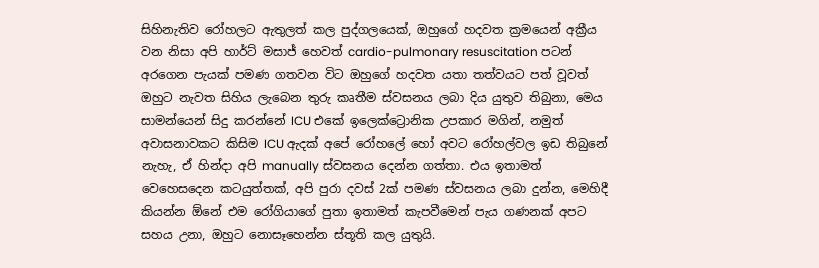සිහිනැතිව රෝහලට ඇතුලත් කල පුද්ගලයෙක්, ඔහුගේ හදවත ක්‍රමයෙන් අක්‍රීය වන නිසා අපි හාර්ට් මසාජ් හෙවත් cardio-pulmonary resuscitation පටන් අරගෙන පැයක් පමණ ගතවන විට ඔහුගේ හදවත යතා තත්වයට පත් වූවත් ඔහුට නැවත සිහිය ලැබෙන තුරු කෘතීම ස්වසනය ලබා දිය යුතුව තිබුනා, මෙය සාමන්යෙන් සිදු කරන්නේ ICU එකේ ඉලෙක්ට්‍රොනික උපකාර මගින්, නමුත් අවාසනාවකට කිසිම ICU ඇදක් අපේ රෝහලේ හෝ අවට රෝහල්වල ඉඩ තිබුනේ නැහැ, ඒ හින්දා අපි manually ස්වසනය දෙන්න ගත්තා. එය ඉතාමත් වෙහෙසදෙන කටයුත්තක්, අපි පුරා දවස් 2ක් පමණ ස්වසනය ලබා දුන්න, මෙහිදී කියන්න ඕනේ එම රෝගියාගේ පුතා ඉතාමත් කැපවීමෙන් පැය ගණනක් අපට සහය උනා, ඔහුට නොසෑහෙන්න ස්තූති කල යුතුයි.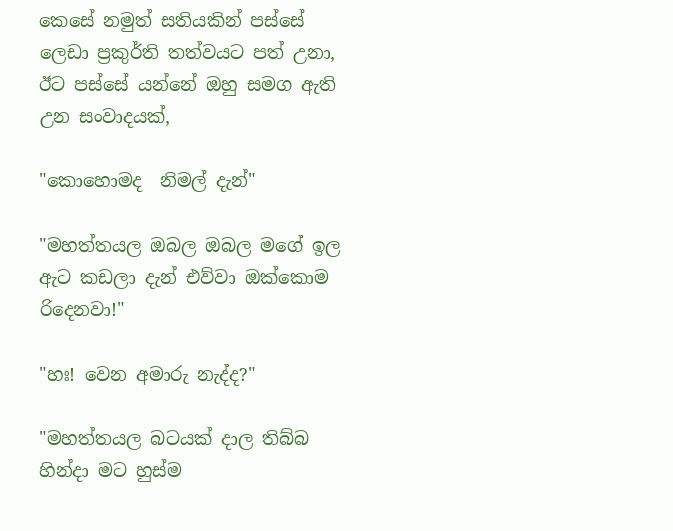කෙසේ නමුත් සතියකින් පස්සේ ලෙඩා ප්‍රකුර්ති තත්වයට පත් උනා, ඊට පස්සේ යන්නේ ඔහු සමග ඇති උන සංවාදයක්,

"කොහොමද  නිමල් දැන්"

"මහත්තයල ඔබල ඔබල මගේ ඉල ඇට කඩලා දැන් එව්වා ඔක්කොම රිදෙනවා!"

"හඃ! වෙන අමාරු නැද්ද?"

"මහත්තයල බටයක් දාල තිබ්බ හින්දා මට හුස්ම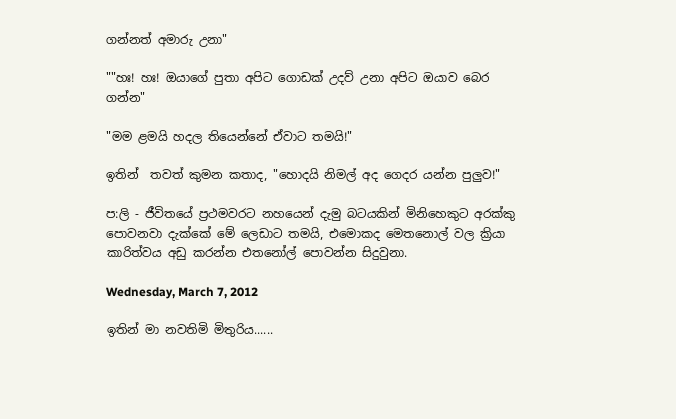ගන්නත් අමාරු උනා"

""හඃ! හඃ! ඔයාගේ පුතා අපිට ගොඩක් උදව් උනා අපිට ඔයාව බෙර ගන්න"

"මම ළමයි හදල තියෙන්නේ ඒවාට තමයි!"

ඉතින්  තවත් කුමන කතාද, "හොදයි නිමල් අද ගෙදර යන්න පුලුව!"

ප:ලි - ජීවිතයේ ප්‍රථමවරට නහයෙන් දැමු බටයකින් මිනිහෙකුට අරක්කු පොවනවා දැක්කේ මේ ලෙඩාට තමයි, එමොකද මෙතනොල් වල ක්‍රියා කාරිත්වය අඩු කරන්න එතනෝල් පොවන්න සිදුවුනා.

Wednesday, March 7, 2012

ඉතින් මා නවතිමි මිතුරිය......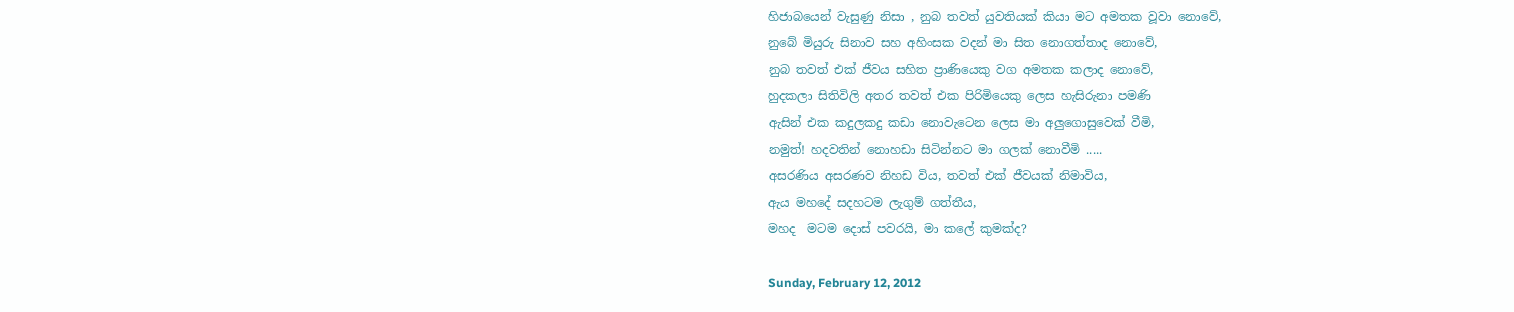හිජාබයෙන් වැසුණු නිසා , නුබ තවත් යුවතියක් කියා මට අමතක වූවා නොවේ,
නුබේ මියුරු සිනාව සහ අහිංසක වදන් මා සිත නොගත්තාද නොවේ,
නුබ තවත් එක් ජීවය සහිත ප්‍රාණියෙකු වග අමතක කලාද නොවේ,
හුදකලා සිතිවිලි අතර තවත් එක පිරිමියෙකු ලෙස හැසිරුනා පමණි
ඇසින් එක කදුලකදු කඩා නොවැටෙන ලෙස මා අලුගොසුවෙක් වීමි,
නමුත්! හදවතින් නොහඩා සිටින්නට මා ගලක් නොවීමි .....
අසරණිය අසරණව නිහඩ විය, තවත් එක් ජීවයක් නිමාවිය,
ඇය මහදේ සදහටම ලැගුම් ගත්තීය,
මහද  මටම දොස් පවරයි, මා කලේ කුමක්ද?

Sunday, February 12, 2012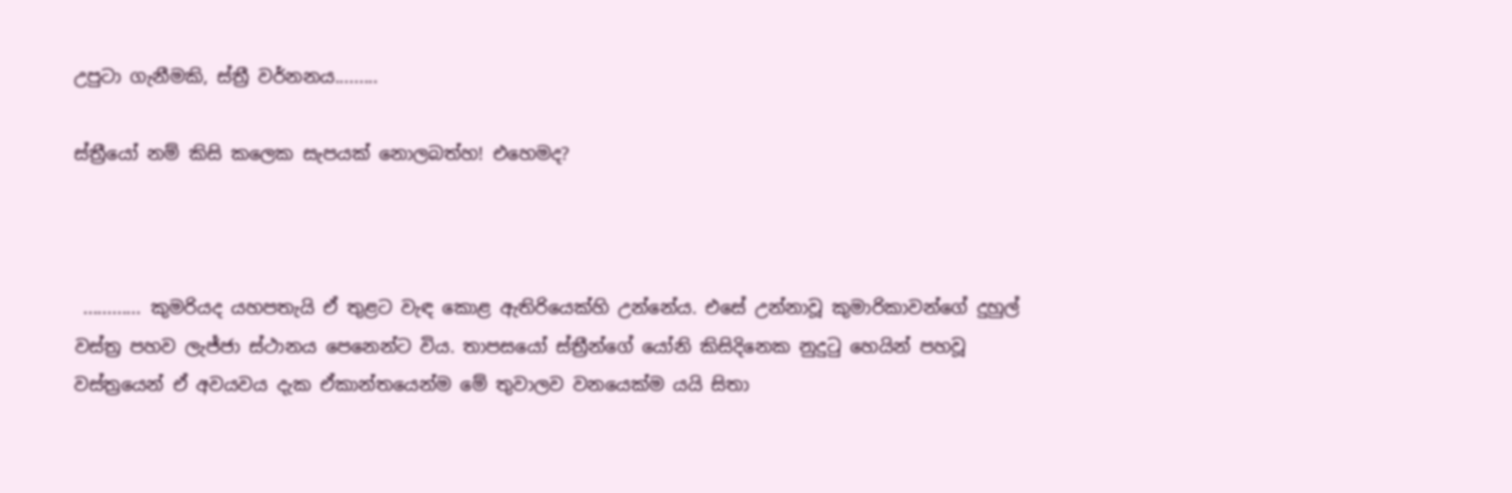උපුටා ගැනීමකි, ස්ත්‍රී වර්නනය.........

ස්ත්‍රීයෝ නම් කිසි කලෙක සැපයක් නොලබත්හ! එහෙමද?



 ............ කුමරියද යහපතැයි ඒ තුළට වැඳ කොළ ඇතිරියෙක්හි උන්නේය. එසේ උන්නාවූ කුමාරිකාවන්ගේ දුහුල් වස්ත්‍ර පහව ලැජ්ජා ස්ථානය පෙනෙන්ට විය. තාපසයෝ ස්ත්‍රීන්ගේ යෝනි කිසිදිනෙක නුදුටු හෙයින් පහවූ වස්ත්‍රයෙන් ඒ අවයවය දැක ඒකාන්තයෙන්ම මේ තුවාලව වනයෙක්ම යයි සිතා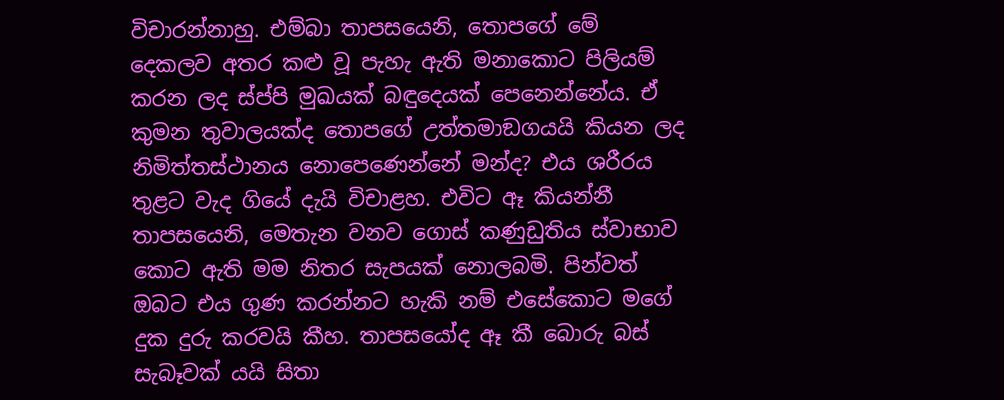විචාරන්නාහු. එම්බා තාපසයෙනි, තොපගේ මේ දෙකලව අතර කළු වූ පැහැ ඇති මනාකොට පිලියම් කරන ලද ස්ප්පි මුඛයක් බඳුදෙයක් පෙනෙන්නේය. ඒ කුමන තුවාලයක්ද තොපගේ උත්තමාඞගයයි කියන ලද නිමිත්තස්ථානය නොපෙණෙන්නේ මන්ද? එය ශරීරය තුළට වැද ගියේ දැයි විචාළහ. එවිට ඈ කියන්නී තාපසයෙනි, මෙතැන වනව ගොස් කණුඩුතිය ස්වාභාව කොට ඇති මම නිතර සැපයක් නොලබමි. පින්වත් ඔබට එය ගුණ කරන්නට හැකි නම් එසේකොට මගේ දුක දුරු කරවයි කීහ. තාපසයෝද ඈ කී බොරු බස් සැබෑවක් යයි සිතා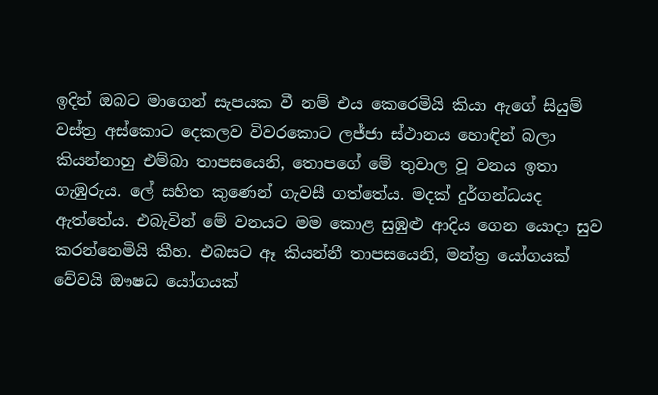ඉදින් ඔබට මාගෙන් සැපයක වී නම් එය කෙරෙමියි කියා ඇගේ සියුම් වස්ත්‍ර අස්කොට දෙකලව විවරකොට ලජ්ජා ස්ථානය හොඳින් බලා කියන්නාහු එම්බා තාපසයෙනි, තොපගේ මේ තුවාල වූ වනය ඉතා ගැඹුරුය. ලේ සහිත කුණෙන් ගැවසී ගත්තේය. මදක් දුර්ගන්ධයද ඇත්තේය. එබැවින් මේ වනයට මම කොළ සුඹුළු ආදිය ගෙන යොදා සුව කරන්නෙමියි කීහ. එබසට ඈ කියන්නී තාපසයෙනි, මන්ත්‍ර යෝගයක් වේවයි ඖෂධ යෝගයක්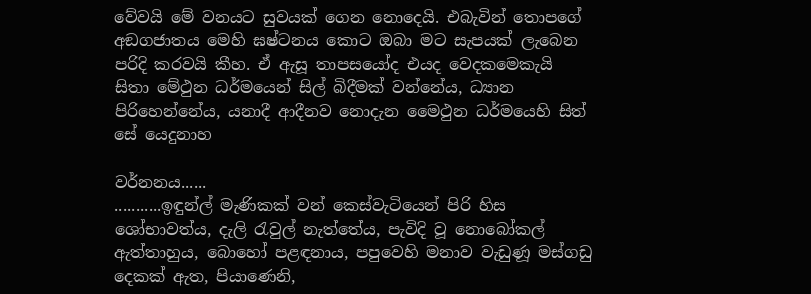වේවයි මේ වනයට සුවයක් ගෙන නොදෙයි. එබැවින් තොපගේ අඞගජාතය මෙහි ඝෂ්ටනය කොට ඔබා මට සැපයක් ලැබෙන පරිදි කරවයි කීහ. ඒ ඇසූ තාපසයෝද එයද වෙදකමෙකැයි සිතා මේථුන ධර්මයෙන් සිල් බිදීමක් වන්නේය, ධ්‍යාන පිරිහෙන්නේය, යනාදී ආදීනව නොදැන මෛථුන ධර්මයෙහි සිත් සේ යෙදුනාහ

වර්නනය......
...........ඉඳුන්ල් මැණිකක් වන් කෙස්වැටියෙන් පිරි හිස ශෝභාවත්ය, දැලි රැවුල් නැත්තේය, පැවිදි වූ නොබෝකල් ඇත්තාහුය, බොහෝ පළඳනාය, පපුවෙහි මනාව වැඩුණූ මස්ගඩු දෙකක් ඇත, පියාණෙනි,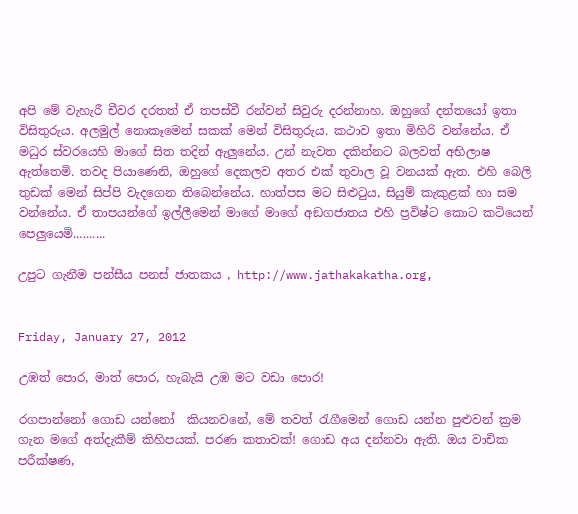අපි මේ වැහැරී චීවර දරතත් ඒ තපස්වී රන්වන් සිවුරු දරන්නාහ. ඔහුගේ දන්තයෝ ඉතා විසිතුරුය. අලමුල් නොකෑමෙන් සකක් මෙන් විසිතුරුය. කථාව ඉතා මිහිරි වන්නේය. ඒ මධුර ස්වරයෙහි මාගේ සිත තදින් ඇලුනේය. උන් නැවත දකින්නට බලවත් අභිලාෂ ඇත්තෙමි. තවද පියාණෙනි, ඔහුගේ දෙකලව අතර එක් තුවාල වූ වනයක් ඇත. එහි බෙලි තුඩක් මෙන් සිප්පි වැදගෙන තිබෙන්නේය. හාත්පස මට සිළුටුය, සියුම් කැකුළක් හා සම වන්නේය. ඒ තාපයන්ගේ ඉල්ලීමෙන් මාගේ මාගේ අඞගජාතය එහි ප්‍රවිෂ්ට කොට කටියෙන් පෙලුයෙමි..........

උපුට ගැනීම පන්සීය පනස් ජාතකය , http://www.jathakakatha.org,


Friday, January 27, 2012

උඹත් පොර, මාත් පොර, හැබැයි උඹ මට වඩා පොර!

රගපාන්නෝ ගොඩ යන්නෝ  කියනවනේ, මේ තවත් රැගීමෙන් ගොඩ යන්න පුළුවන් ක්‍රම ගැන මගේ අත්දැකීම් කිහිපයක්. පරණ කතාවක්! ගොඩ අය දන්නවා ඇති. ඔය වාචික පරීක්ෂණ,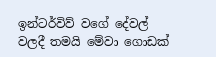ඉන්ටර්විව් වගේ දේවල් වලදී තමයි මේවා ගොඩක්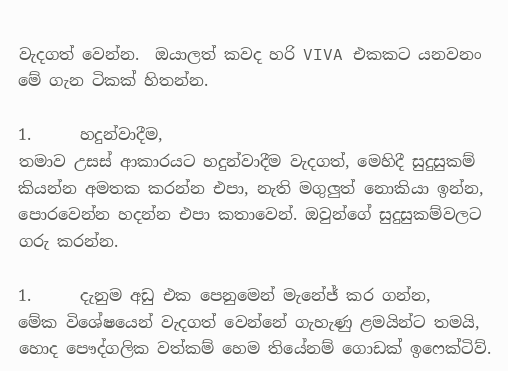වැදගත් වෙන්න.  ඔයාලත් කවද හරි VIVA එකකට යනවනං මේ ගැන ටිකක් හිතන්න.

1.      හදුන්වාදීම,
තමාව උසස් ආකාරයට හදුන්වාදීම වැදගත්, මෙහිදී සුදුසුකම් කියන්න අමතක කරන්න එපා, නැති මගුලුත් නොකියා ඉන්න, පොරවෙන්න හදන්න එපා කතාවෙන්. ඔවුන්ගේ සුදුසුකම්වලට ගරු කරන්න.

1.      දැනුම අඩු එක පෙනුමෙන් මැනේජ් කර ගන්න,
මේක විශේෂයෙන් වැදගත් වෙන්නේ ගැහැණු ළමයින්ට තමයි, හොද පෞද්ගලික වත්කම් හෙම තියේනම් ගොඩක් ඉෆෙක්ටිව්.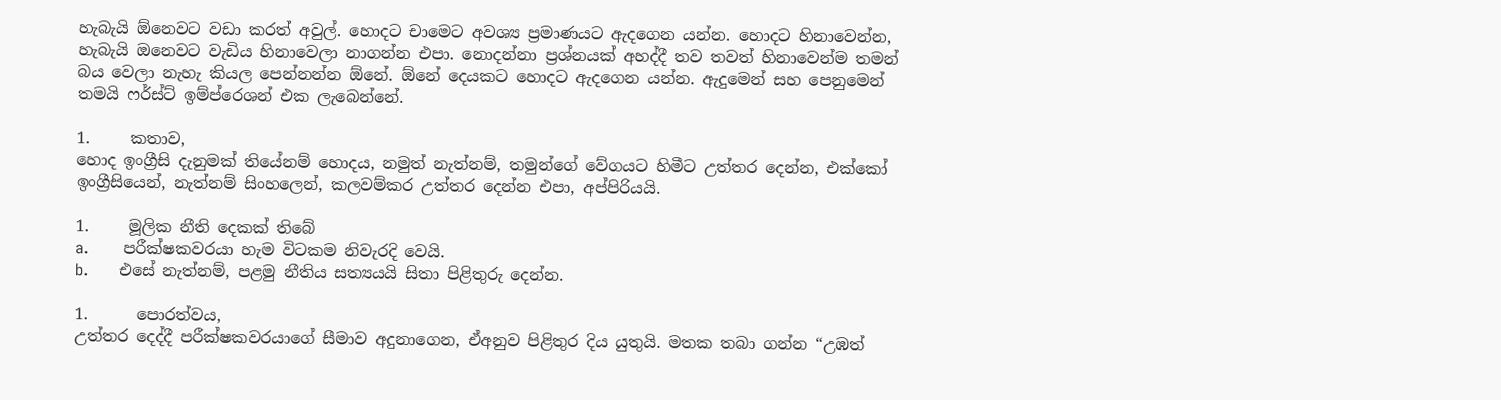හැබැයි ඕනෙවට වඩා කරත් අවුල්. හොදට චාමෙට අවශ්‍ය ප්‍රමාණයට ඇදගෙන යන්න. හොදට හිනාවෙන්න, හැබැයි ඔනෙවට වැඩිය හිනාවෙලා නාගන්න එපා. නොදන්නා ප්‍රශ්නයක් අහද්දී තව තවත් හිනාවෙන්ම තමන් බය වෙලා නැහැ කියල පෙන්නන්න ඕනේ. ඕනේ දෙයකට හොදට ඇදගෙන යන්න. ඇදුමෙන් සහ පෙනුමෙන් තමයි ෆර්ස්ට් ඉම්ප්රෙශන් එක ලැබෙන්නේ.

1.     කතාව,
හොද ඉංග්‍රීසි දැනුමක් තියේනම් හොදය, නමුත් නැත්නම්, තමුන්ගේ වේගයට හිමීට උත්තර දෙන්න, එක්කෝ ඉංග්‍රීසියෙන්, නැත්නම් සිංහලෙන්, කලවම්කර උත්තර දෙන්න එපා, අප්පිරියයි.

1.     මූලික නීති දෙකක් තිබේ
a.       පරීක්ෂකවරයා හැම විටකම නිවැරදි වෙයි.
b.      එසේ නැත්නම්, පළමු නීතිය සත්‍යයයි සිතා පිළිතුරු දෙන්න.

1.      පොරත්වය,
උත්තර දෙද්දී පරීක්ෂකවරයාගේ සීමාව අදුනාගෙන, ඒඅනුව පිළිතුර දිය යුතුයි. මතක තබා ගන්න “උඹත්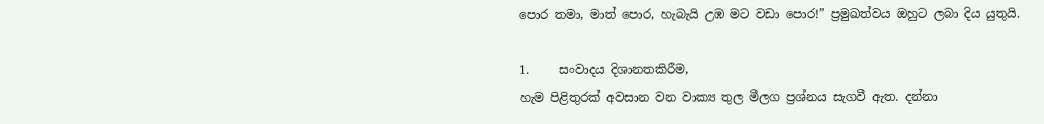පොර තමා, මාත් පොර, හැබැයි උඹ මට වඩා පොර!” ප්‍රමුඛත්වය ඔහුට ලබා දිය යුතුයි.

1.     සංවාදය දිශානතකිරීම,
හැම පිළිතුරක් අවසාන වන වාක්‍ය තුල මීලග ප්‍රශ්නය සැගවී ඇත. දන්නා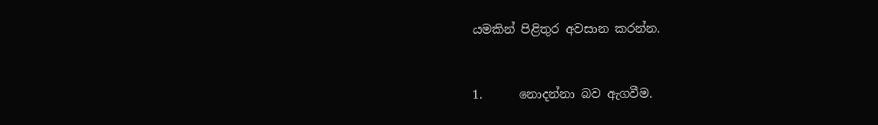යමකින් පිළිතුර අවසාන කරන්න.


1.      නොදන්නා බව ඇගවීම.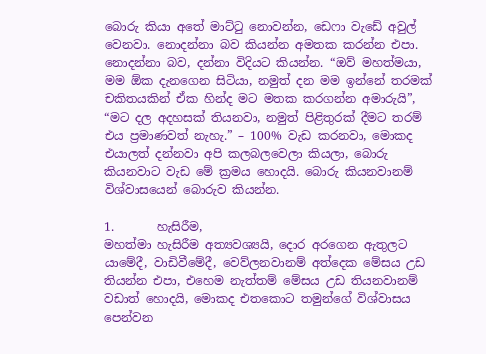බොරු කියා අතේ මාට්ටු නොවන්න, ඩෙෆා වැඩේ අවුල් වෙනවා. නොදන්නා බව කියන්න අමතක කරන්න එපා. නොදන්නා බව, දන්නා විදියට කියන්න. “ඔව් මහත්මයා, මම ඕක දැනගෙන සිටියා, නමුත් දන මම ඉන්නේ තරමක් චකිතයකින් ඒක හින්ද මට මතක කරගන්න අමාරුයි”, “මට දල අදහසක් තියනවා, නමුත් පිළිතුරක් දීමට තරම් එය ප්‍රමාණවත් නැහැ.” – 100% වැඩ කරනවා, මොකද එයාලත් දන්නවා අපි කලබලවෙලා කියලා, බොරු කියනවාට වැඩ මේ ක්‍රමය හොදයි. බොරු කියනවානම් විශ්වාසයෙන් බොරුව කියන්න.

1.       හැසිරීම,
මහත්මා හැසිරීම අත්‍යවශ්‍යයි, දොර අරගෙන ඇතුලට යාමේදී, වාඩිවීමේදී, වෙව්ලනවානම් අත්දෙක මේසය උඩ තියන්න එපා, එහෙම නැත්තම් මේසය උඩ තියනවානම් වඩාත් හොදයි, මොකද එතකොට තමුන්ගේ විශ්වාසය පෙන්වන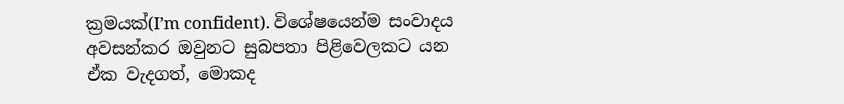ක්‍රමයක්(I’m confident). විශේෂයෙන්ම සංවාදය අවසන්කර ඔවුනට සුබපතා පිළිවෙලකට යන ඒක වැදගත්, මොකද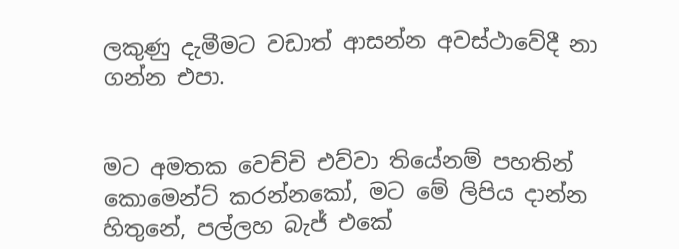ලකුණු දැමීමට වඩාත් ආසන්න අවස්ථාවේදී නා ගන්න එපා.


මට අමතක වෙච්චි එව්වා තියේනම් පහතින් කොමෙන්ට් කරන්නකෝ, මට මේ ලිපිය දාන්න හිතුනේ, පල්ලහ බැජ් එකේ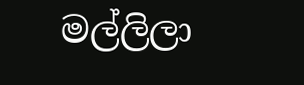මල්ලිලා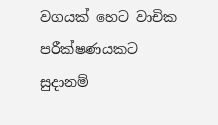වගයක් හෙට වාචික පරීක්ෂණයකට සුදානම්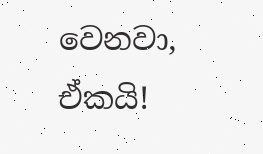වෙනවා, ඒකයි!